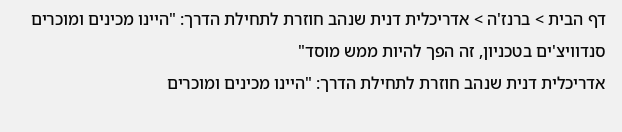דף הבית > ברנז'ה > אדריכלית דנית שנהב חוזרת לתחילת הדרך: "היינו מכינים ומוכרים סנדוויצ'ים בטכניון, זה הפך להיות ממש מוסד"
אדריכלית דנית שנהב חוזרת לתחילת הדרך: "היינו מכינים ומוכרים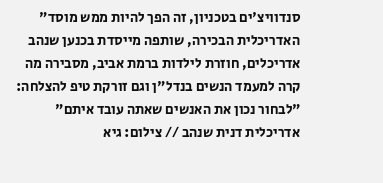סנדוויצ'ים בטכניון, זה הפך להיות ממש מוסד"
האדריכלית הבכירה, שותפה מייסדת בכנען שנהב אדריכלים, חוזרת לילדות ברמת אביב, מסבירה מה קרה למעמד הנשים בנדל"ן וגם זורקת טיפ להצלחה: "לבחור נכון את האנשים שאתה עובד איתם"
אדריכלית דנית שנהב // צילום: גיא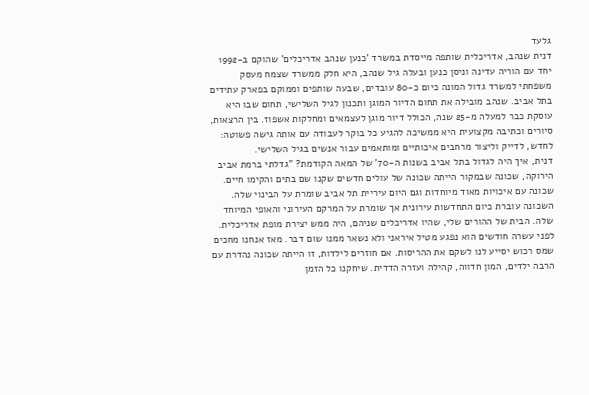גלעד
דנית שנהב, אדריכלית שותפה מייסדת במשרד 'כנען שנהב אדריכלים' שהוקם ב-1992 יחד עם הוריה עדינה וניסן כנען ובעלה גיל שנהב, היא חלק ממשרד שצמח מעסק משפחתי למשרד גדול המונה כיום כ-80 עובדים, שבעה שותפים וממוקם בפארק עתידים בתל אביב. שנהב מובילה את תחום הדיור המוגן ותכנון לגיל השלישי, תחום שבו היא עוסקת כבר למעלה מ-25 שנה, הכולל דיור מוגן לעצמאים ומחלקות אשפוז. בין הרצאות, סיורים וכתיבה מקצועית היא ממשיכה להגיע כל בוקר לעבודה עם אותה גישה פשוטה: לחדש, לדייק וליצור מרחבים איכותיים ומותאמים עבור אנשים בגיל השלישי.
דנית, איך היה לגדול בתל אביב בשנות ה-70' של המאה הקודמת? "גדלתי ברמת אביב הירוקה, שכונה שבמקור הייתה שכונה של עולים חדשים שקנו שם בתים והקימו חיים. שכונה עם איכויות מאוד מיוחדות וגם היום עיריית תל אביב שומרת על הבינוי שלה. השכונה עוברת כיום התחדשות עירונית אך שומרת על המרקם העירוני והאופי המיוחד שלה. הבית של ההורים שלי, שהיו אדריכלים שניהם, היה ממש יצירת מופת אדריכלית. לפני עשרה חודשים הוא נפגע מטיל איראני ולא נשאר ממנו שום דבר. מאז אנחנו מחכים שמס רכוש יסייע לנו לשקם את ההריסות. אם חוזרים לילדות, זו הייתה שכונה נהדרת עם הרבה ילדים, המון חדווה, קהילה ועזרה הדדית. שיחקנו כל הזמן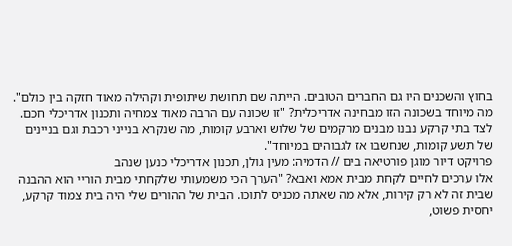בחוץ והשכנים היו גם החברים הטובים. הייתה שם תחושת שיתופית וקהילה מאוד חזקה בין כולם".
מה מיוחד בשכונה הזו מבחינה אדריכלית? "זו שכונה עם הרבה מאוד צמחיה ותכנון אדריכלי חכם. לצד בתי קרקע נבנו מבנים מרקמים של שלוש וארבע קומות, מה שנקרא בנייני רכבת וגם בניינים של תשע קומות, שנחשבו אז לגבוהים במיוחד".
פרויקט דיור מוגן פורטיאה בים // הדמיה: מעין גולן, תכנון אדריכלי כנען שנהב
אלו ערכים לחיים לקחת מבית אמא ואבא? "הערך הכי משמעותי שלקחתי מבית הוריי הוא ההבנה שבית זה לא רק קירות, אלא מה שאתה מכניס לתוכו. הבית של ההורים שלי היה בית צמוד קרקע, יחסית פשוט,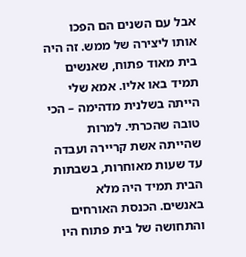אבל עם השנים הם הפכו אותו ליצירה של ממש. זה היה בית מאוד פתוח, שאנשים תמיד באו אליו. אמא שלי הייתה בשלנית מדהימה – הכי טובה שהכרתי. למרות שהייתה אשת קריירה ועבדה עד שעות מאוחרות, בשבתות הבית תמיד היה מלא באנשים. הכנסת האורחים והתחושה של בית פתוח היו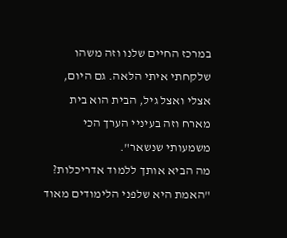במרכז החיים שלנו וזה משהו שלקחתי איתי הלאה. גם היום, אצלי ואצל גיל, הבית הוא בית מארח וזה בעיניי הערך הכי משמעותי שנשאר".
מה הביא אותך ללמוד אדריכלות? "האמת היא שלפני הלימודים מאוד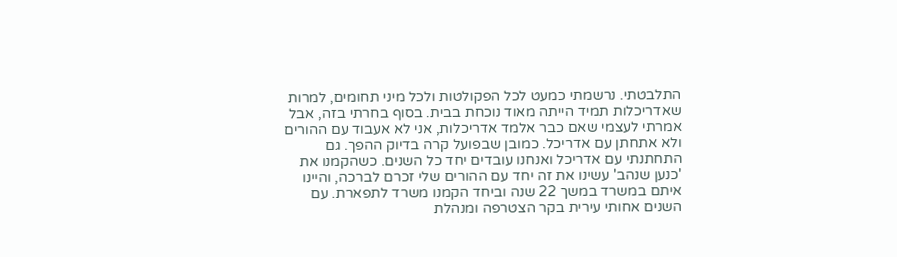התלבטתי. נרשמתי כמעט לכל הפקולטות ולכל מיני תחומים, למרות שאדריכלות תמיד הייתה מאוד נוכחת בבית. בסוף בחרתי בזה, אבל אמרתי לעצמי שאם כבר אלמד אדריכלות, אני לא אעבוד עם ההורים ולא אתחתן עם אדריכל. כמובן שבפועל קרה בדיוק ההפך. גם התחתנתי עם אדריכל ואנחנו עובדים יחד כל השנים. כשהקמנו את 'כנען שנהב' עשינו את זה יחד עם ההורים שלי זכרם לברכה, והיינו איתם במשרד במשך 22 שנה וביחד הקמנו משרד לתפארת. עם השנים אחותי עירית בקר הצטרפה ומנהלת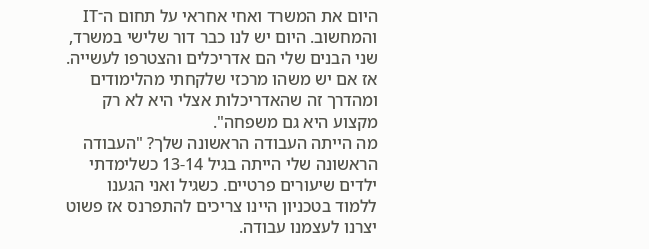היום את המשרד ואחי אחראי על תחום ה־IT והמחשוב. היום יש לנו כבר דור שלישי במשרד, שני הבנים שלי הם אדריכלים והצטרפו לעשייה. אז אם יש משהו מרכזי שלקחתי מהלימודים ומהדרך זה שהאדריכלות אצלי היא לא רק מקצוע היא גם משפחה".
מה הייתה העבודה הראשונה שלך? "העבודה הראשונה שלי הייתה בגיל 13-14 כשלימדתי ילדים שיעורים פרטיים. כשגיל ואני הגענו ללמוד בטכניון היינו צריכים להתפרנס אז פשוט יצרנו לעצמנו עבודה.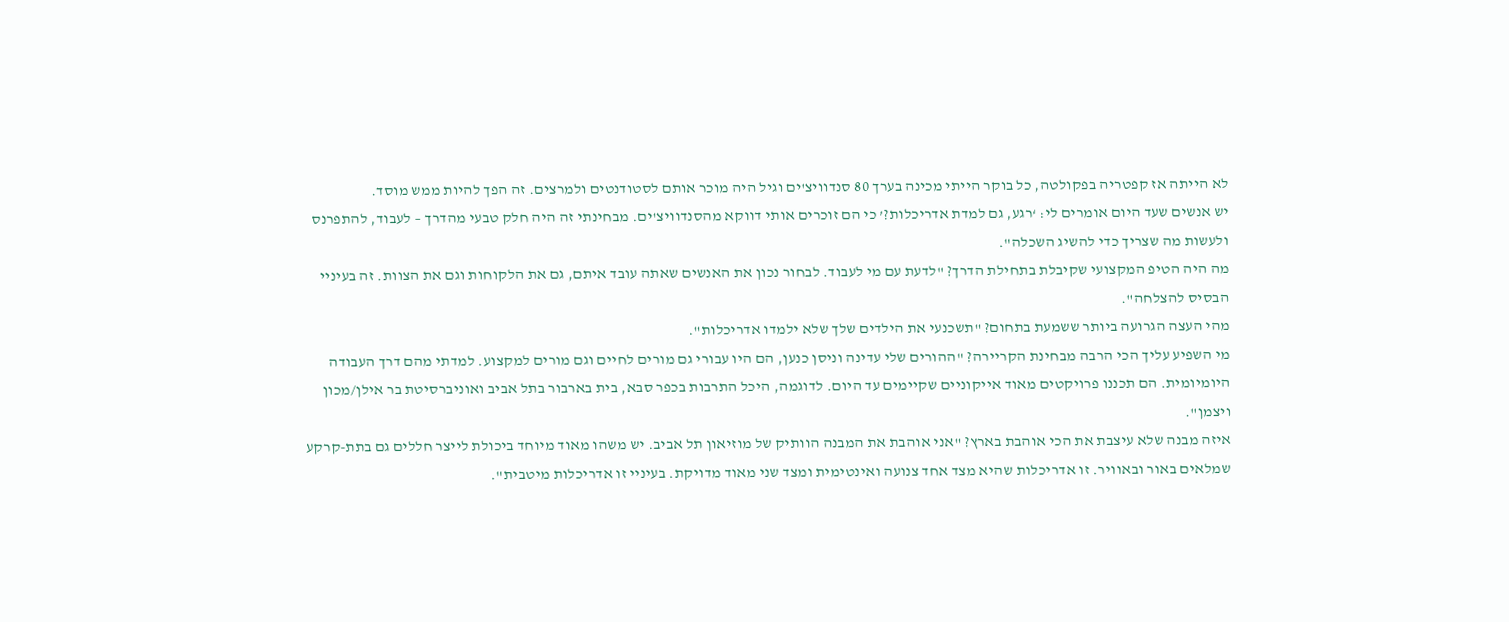לא הייתה אז קפטריה בפקולטה, כל בוקר הייתי מכינה בערך 80 סנדוויצ'ים וגיל היה מוכר אותם לסטודנטים ולמרצים. זה הפך להיות ממש מוסד.
יש אנשים שעד היום אומרים לי: ‘רגע, גם למדת אדריכלות?’ כי הם זוכרים אותי דווקא מהסנדוויצ'ים. מבחינתי זה היה חלק טבעי מהדרך – לעבוד, להתפרנס ולעשות מה שצריך כדי להשיג השכלה".
מה היה הטיפ המקצועי שקיבלת בתחילת הדרך? "לדעת עם מי לעבוד. לבחור נכון את האנשים שאתה עובד איתם, גם את הלקוחות וגם את הצוות. זה בעיניי הבסיס להצלחה".
מהי העצה הגרועה ביותר ששמעת בתחום? "תשכנעי את הילדים שלך שלא ילמדו אדריכלות".
מי השפיע עליך הכי הרבה מבחינת הקריירה? "ההורים שלי עדינה וניסן כנען, הם היו עבורי גם מורים לחיים וגם מורים למקצוע. למדתי מהם דרך העבודה היומיומית. הם תכננו פרויקטים מאוד אייקוניים שקיימים עד היום. לדוגמה, היכל התרבות בכפר סבא, בית בארבור בתל אביב ואוניברסיטת בר אילן/מכון ויצמן".
איזה מבנה שלא עיצבת את הכי אוהבת בארץ? "אני אוהבת את המבנה הוותיק של מוזיאון תל אביב. יש משהו מאוד מיוחד ביכולת לייצר חללים גם בתת-קרקע שמלאים באור ובאוויר. זו אדריכלות שהיא מצד אחד צנועה ואינטימית ומצד שני מאוד מדויקת. בעיניי זו אדריכלות מיטבית".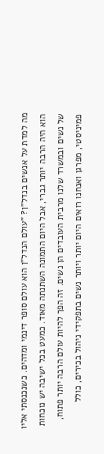מה למדת על אנשים בנדל"ן? "עולם הנדל"ן הוא עולם סופר דינמי ומדהים. כשנכנסתי אליו הוא היה הרבה יותר גברי, אבל היום התמונה השתנתה מאוד. כמעט בכל ישיבה יש נוכחות של נשים ובמשרד שלנו מרבית העובדים הן נשים. זה הפך להיות עולם הרבה יותר פתוח, פמיניסטי, מפרגן ואנחנו רואים היום יותר ויותר נשים בתפקידי ניהול בכירים, כולל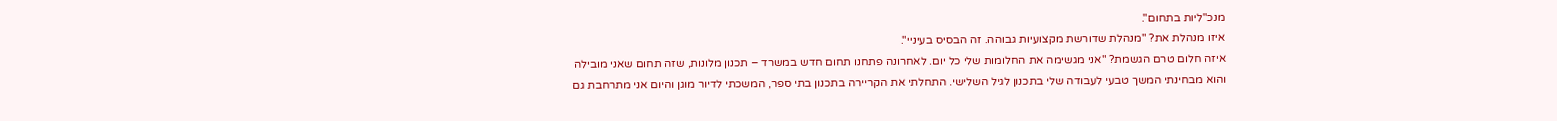מנכ"ליות בתחום".
איזו מנהלת את? "מנהלת שדורשת מקצועיות גבוהה. זה הבסיס בעיניי".
איזה חלום טרם הגשמת? "אני מגשימה את החלומות שלי כל יום. לאחרונה פתחנו תחום חדש במשרד – תכנון מלונות, שזה תחום שאני מובילה והוא מבחינתי המשך טבעי לעבודה שלי בתכנון לגיל השלישי. התחלתי את הקריירה בתכנון בתי ספר, המשכתי לדיור מוגן והיום אני מתרחבת גם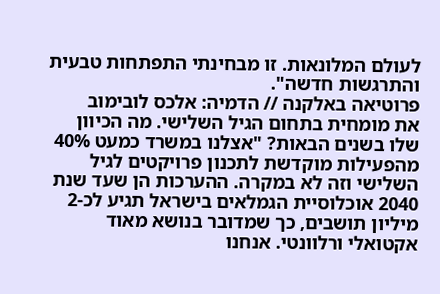לעולם המלונאות. זו מבחינתי התפתחות טבעית והתרגשות חדשה".
פרוטיאה באלקנה // הדמיה: אלכס לובימוב
את מומחית בתחום הגיל השלישי. מה הכיוון שלו בשנים הבאות? "אצלנו במשרד כמעט 40% מהפעילות מוקדשת לתכנון פרויקטים לגיל השלישי וזה לא במקרה. ההערכות הן שעד שנת 2040 אוכלוסיית הגמלאים בישראל תגיע לכ-2 מיליון תושבים, כך שמדובר בנושא מאוד אקטואלי ורלוונטי. אנחנו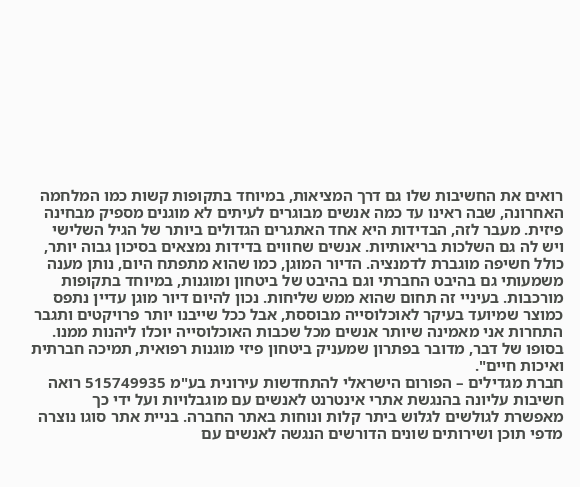רואים את החשיבות שלו גם דרך המציאות, במיוחד בתקופות קשות כמו המלחמה האחרונה, שבה ראינו עד כמה אנשים מבוגרים לעיתים לא מוגנים מספיק מבחינה פיזית. מעבר לזה, הבדידות היא אחד האתגרים הגדולים ביותר של הגיל השלישי ויש לה גם השלכות בריאותיות. אנשים שחווים בדידות נמצאים בסיכון גבוה יותר, כולל חשיפה מוגברת לדמנציה. הדיור המוגן, כמו שהוא מתפתח היום, נותן מענה משמעותי גם בהיבט החברתי וגם בהיבט של ביטחון ומוגנות, במיוחד בתקופות מורכבות. בעיניי זה תחום שהוא ממש שליחות. נכון להיום דיור מוגן עדיין נתפס כמוצר שמיועד בעיקר לאוכלוסייה מבוססת, אבל ככל שייבנו יותר פרויקטים ותגבר התחרות אני מאמינה שיותר אנשים מכל שכבות האוכלוסייה יוכלו ליהנות ממנו. בסופו של דבר, מדובר בפתרון שמעניק ביטחון פיזי מוגנות רפואית, תמיכה חברתית ואיכות חיים".
חברת מגדילים – הפורום הישראלי להתחדשות עירונית בע"מ 515749935 רואה חשיבות עליונה בהנגשת אתרי אינטרנט לאנשים עם מוגבלויות ועל ידי כך מאפשרת לגולשים לגלוש ביתר קלות ונוחות באתר החברה. בניית אתר סוגו נוצרה מדפי תוכן ושירותים שונים הדורשים הנגשה לאנשים עם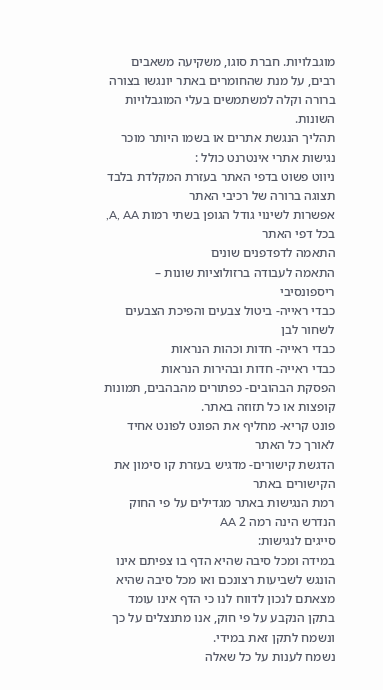מוגבלויות. חברת סוגו, משקיעה משאבים רבים, על מנת שהחומרים באתר יונגשו בצורה ברורה וקלה למשתמשים בעלי המוגבלויות השונות.
תהליך הנגשת אתרים או בשמו היותר מוכר נגישות אתרי אינטרנט כולל :
ניווט פשוט בדפי האתר בעזרת המקלדת בלבד
תצוגה ברורה של רכיבי האתר
אפשרות לשינוי גודל הגופן בשתי רמות A, AA, בכל דפי האתר
התאמה לדפדפנים שונים
התאמה לעבודה ברזולוציות שונות – ריספונסיבי
כבדי ראייה- ביטול צבעים והפיכת הצבעים לשחור לבן
כבדי ראייה- חדות וכהות הנראות
כבדי ראייה- חדות ובהירות הנראות
הפסקת הבהובים- כפתורים מהבהבים, תמונות קופצות או כל תזוזה באתר.
פונט קריא- מחליף את הפונט לפונט אחיד לאורך כל האתר
הדגשת קישורים- מדגיש בעזרת קו סימון את הקישורים באתר
רמת הנגישות באתר מגדילים על פי החוק הנדרש הינה רמה 2 AA
סייגים לנגישות:
במידה ומכל סיבה שהיא הדף בו צפיתם אינו הונגש לשביעות רצונכם ואו מכל סיבה שהיא מצאתם לנכון לדווח לנו כי הדף אינו עומד בתקן הנקבע על פי חוק, אנו מתנצלים על כך ונשמח לתקן זאת במידי.
נשמח לענות על כל שאלה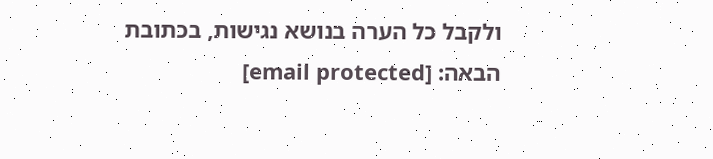ולקבל כל הערה בנושא נגישות, בכתובת הבאה: [email protected]